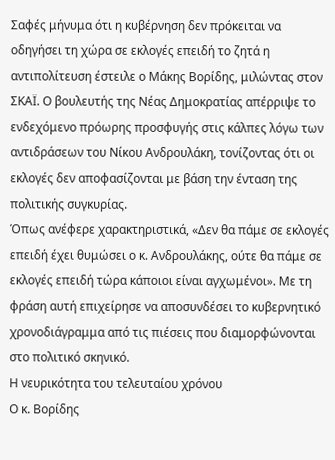Σαφές μήνυμα ότι η κυβέρνηση δεν πρόκειται να οδηγήσει τη χώρα σε εκλογές επειδή το ζητά η αντιπολίτευση έστειλε ο Μάκης Βορίδης, μιλώντας στον ΣΚΑΪ. Ο βουλευτής της Νέας Δημοκρατίας απέρριψε το ενδεχόμενο πρόωρης προσφυγής στις κάλπες λόγω των αντιδράσεων του Νίκου Ανδρουλάκη, τονίζοντας ότι οι εκλογές δεν αποφασίζονται με βάση την ένταση της πολιτικής συγκυρίας.
Όπως ανέφερε χαρακτηριστικά, «Δεν θα πάμε σε εκλογές επειδή έχει θυμώσει ο κ. Ανδρουλάκης, ούτε θα πάμε σε εκλογές επειδή τώρα κάποιοι είναι αγχωμένοι». Με τη φράση αυτή επιχείρησε να αποσυνδέσει το κυβερνητικό χρονοδιάγραμμα από τις πιέσεις που διαμορφώνονται στο πολιτικό σκηνικό.
Η νευρικότητα του τελευταίου χρόνου
Ο κ. Βορίδης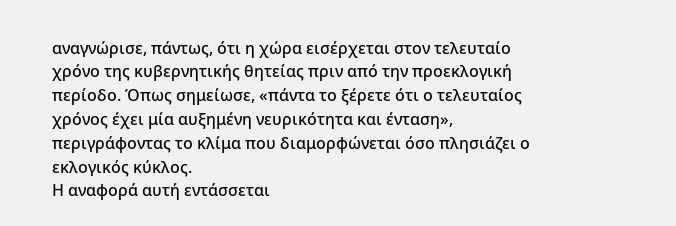αναγνώρισε, πάντως, ότι η χώρα εισέρχεται στον τελευταίο χρόνο της κυβερνητικής θητείας πριν από την προεκλογική περίοδο. Όπως σημείωσε, «πάντα το ξέρετε ότι ο τελευταίος χρόνος έχει μία αυξημένη νευρικότητα και ένταση», περιγράφοντας το κλίμα που διαμορφώνεται όσο πλησιάζει ο εκλογικός κύκλος.
Η αναφορά αυτή εντάσσεται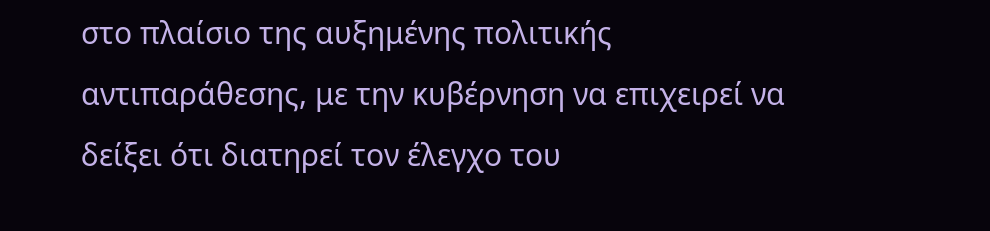στο πλαίσιο της αυξημένης πολιτικής αντιπαράθεσης, με την κυβέρνηση να επιχειρεί να δείξει ότι διατηρεί τον έλεγχο του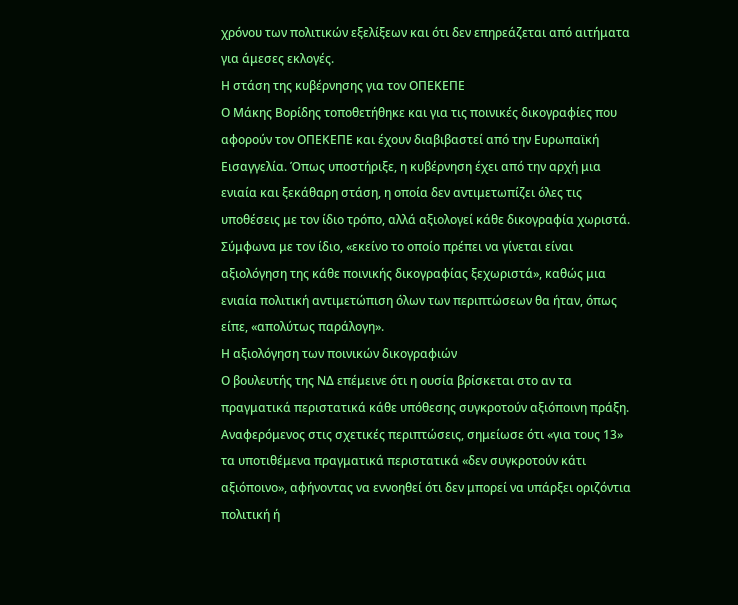χρόνου των πολιτικών εξελίξεων και ότι δεν επηρεάζεται από αιτήματα για άμεσες εκλογές.
Η στάση της κυβέρνησης για τον ΟΠΕΚΕΠΕ
Ο Μάκης Βορίδης τοποθετήθηκε και για τις ποινικές δικογραφίες που αφορούν τον ΟΠΕΚΕΠΕ και έχουν διαβιβαστεί από την Ευρωπαϊκή Εισαγγελία. Όπως υποστήριξε, η κυβέρνηση έχει από την αρχή μια ενιαία και ξεκάθαρη στάση, η οποία δεν αντιμετωπίζει όλες τις υποθέσεις με τον ίδιο τρόπο, αλλά αξιολογεί κάθε δικογραφία χωριστά.
Σύμφωνα με τον ίδιο, «εκείνο το οποίο πρέπει να γίνεται είναι αξιολόγηση της κάθε ποινικής δικογραφίας ξεχωριστά», καθώς μια ενιαία πολιτική αντιμετώπιση όλων των περιπτώσεων θα ήταν, όπως είπε, «απολύτως παράλογη».
Η αξιολόγηση των ποινικών δικογραφιών
Ο βουλευτής της ΝΔ επέμεινε ότι η ουσία βρίσκεται στο αν τα πραγματικά περιστατικά κάθε υπόθεσης συγκροτούν αξιόποινη πράξη. Αναφερόμενος στις σχετικές περιπτώσεις, σημείωσε ότι «για τους 13» τα υποτιθέμενα πραγματικά περιστατικά «δεν συγκροτούν κάτι αξιόποινο», αφήνοντας να εννοηθεί ότι δεν μπορεί να υπάρξει οριζόντια πολιτική ή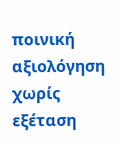ποινική αξιολόγηση χωρίς εξέταση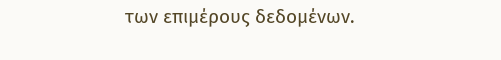των επιμέρους δεδομένων.